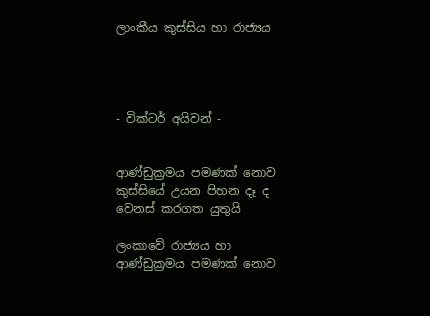ලාංකීය කුස්සිය හා රාජ්‍යය




- වික්ටර් අයිවන් -


ආණ්ඩුක්‍රමය පමණක් නොව කුස්සියේ උයන පිහන දෑ ද වෙනස් කරගත යුතුයි

ලංකාවේ රාජ්‍යය හා ආණ්ඩුක්‍රමය පමණක් නොව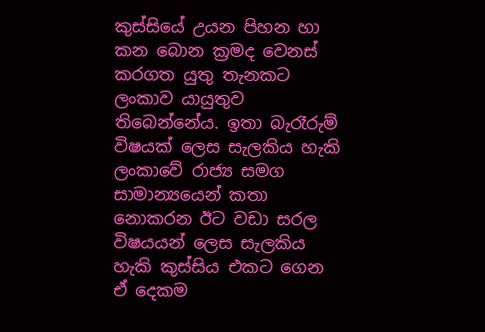කුස්සියේ උයන පිහන හා කන බොන ක්‍රමද වෙනස් කරගත යුතු තැනකට ලංකාව යායුතුව තිබෙන්නේය. ඉතා බැරෑරුම් විෂයක් ලෙස සැලකිය හැකි ලංකාවේ රාජ්‍ය සමග සාමාන්‍යයෙන් කතා නොකරන ඊට වඩා සරල විෂයයන් ලෙස සැලකිය හැකි කුස්සිය එකට ගෙන ඒ දෙකම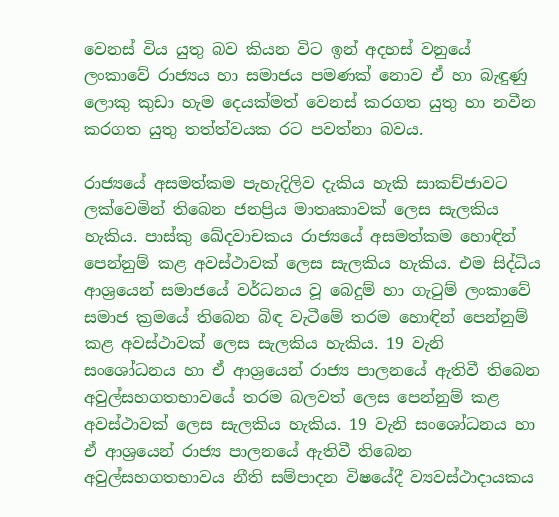වෙනස් විය යුතු බව කියන විට ඉන් අදහස් වනුයේ ලංකාවේ රාජ්‍යය හා සමාජය පමණක් නොව ඒ හා බැඳුණු ලොකු කුඩා හැම දෙයක්මත් වෙනස් කරගත යුතු හා නවීන කරගත යුතු තත්ත්වයක රට පවත්නා බවය.

රාජ්‍යයේ අසමත්කම පැහැදිලිව දැකිය හැකි සාකච්ජාවට ලක්වෙමින් තිබෙන ජනප්‍රිය මාතෘකාවක් ලෙස සැලකිය හැකිය. පාස්කු ඛේදවාචකය රාජ්‍යයේ අසමත්කම හොඳින් පෙන්නුම් කළ අවස්ථාවක් ලෙස සැලකිය හැකිය. එම සිද්ධිය ආශ්‍රයෙන් සමාජයේ වර්ධනය වූ බෙදුම් හා ගැටුම් ලංකාවේ සමාජ ක්‍රමයේ තිබෙන බිඳ වැටීමේ තරම හොඳින් පෙන්නුම් කළ අවස්ථාවක් ලෙස සැලකිය හැකිය. 19 වැනි සංශෝධනය හා ඒ ආශ්‍රයෙන් රාජ්‍ය පාලනයේ ඇතිවී තිබෙන අවුල්සහගතභාවයේ තරම බලවත් ලෙස පෙන්නුම් කළ අවස්ථාවක් ලෙස සැලකිය හැකිය. 19 වැනි සංශෝධනය හා ඒ ආශ්‍රයෙන් රාජ්‍ය පාලනයේ ඇතිවී තිබෙන අවුල්සහගතභාවය නීති සම්පාදන විෂයේදී ව්‍යවස්ථාදායකය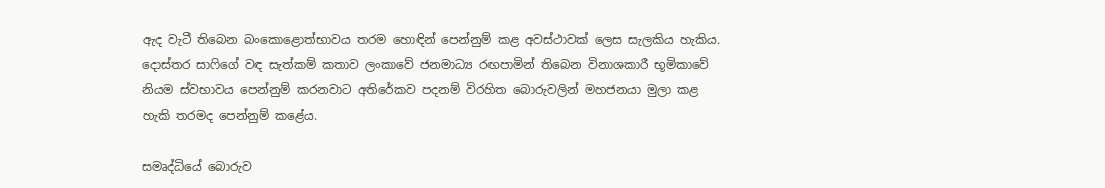ඇද වැටී තිබෙන බංකොළොත්භාවය තරම හොඳින් පෙන්නුම් කළ අවස්ථාවක් ලෙස සැලකිය හැකිය. දොස්තර සාෆිගේ වඳ සැත්කම් කතාව ලංකාවේ ජනමාධ්‍ය රඟපාමින් තිබෙන විනාශකාරී භූමිකාවේ නියම ස්වභාවය පෙන්නුම් කරනවාට අතිරේකව පදනම් විරහිත බොරුවලින් මහජනයා මුලා කළ හැකි තරමද පෙන්නුම් කළේය.

සමෘද්ධියේ බොරුව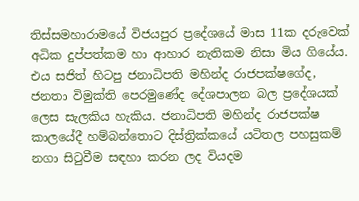තිස්සමහාරාමයේ විජයපුර ප්‍රදේශයේ මාස 11ක දරුවෙක් අධික දුප්පත්කම හා ආහාර නැතිකම නිසා මිය ගියේය. එය සජිත් හිටපු ජනාධිපති මහින්ද රාජපක්ෂගේද, ජනතා විමුක්ති පෙරමුණේද දේශපාලන බල ප්‍රදේශයක් ලෙස සැලකිය හැකිය. ජනාධිපති මහින්ද රාජපක්ෂ කාලයේදී හම්බන්තොට දිස්ත්‍රික්කයේ යටිතල පහසුකම් නගා සිටුවීම සඳහා කරන ලද වියදම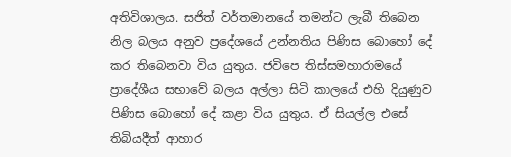අතිවිශාලය. සජිත් වර්තමානයේ තමන්ට ලැබී තිබෙන නිල බලය අනුව ප්‍රදේශයේ උන්නතිය පිණිස බොහෝ දේ කර තිබෙනවා විය යුතුය. ජවිපෙ තිස්සමහාරාමයේ ප්‍රාදේශීය සභාවේ බලය අල්ලා සිටි කාලයේ එහි දියුණුව පිණිස බොහෝ දේ කළා විය යුතුය. ඒ සියල්ල එසේ තිබියදීත් ආහාර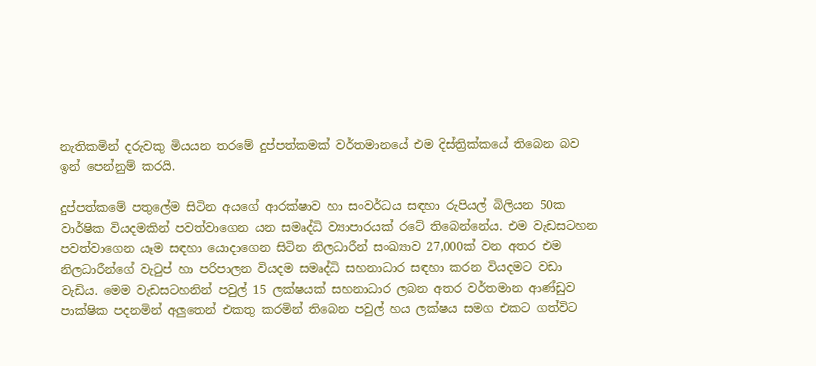නැතිකමින් දරුවකු මියයන තරමේ දුප්පත්කමක් වර්තමානයේ එම දිස්ත්‍රික්කයේ තිබෙන බව ඉන් පෙන්නුම් කරයි.

දුප්පත්කමේ පතුලේම සිටින අයගේ ආරක්ෂාව හා සංවර්ධය සඳහා රුපියල් බිලියන 50ක වාර්ෂික වියදමකින් පවත්වාගෙන යන සමෘද්ධි ව්‍යාපාරයක් රටේ තිබෙන්නේය. එම වැඩසටහන පවත්වාගෙන යෑම සඳහා යොදාගෙන සිටින නිලධාරීන් සංඛ්‍යාව 27,000ක් වන අතර එම නිලධාරීන්ගේ වැටුප් හා පරිපාලන වියදම සමෘද්ධි සහනාධාර සඳහා කරන වියදමට වඩා වැඩිය. මෙම වැඩසටහනින් පවුල් 15 ලක්ෂයක් සහනාධාර ලබන අතර වර්තමාන ආණ්ඩුව පාක්ෂික පදනමින් අලුතෙන් එකතු කරමින් තිබෙන පවුල් හය ලක්ෂය සමග එකට ගත්විට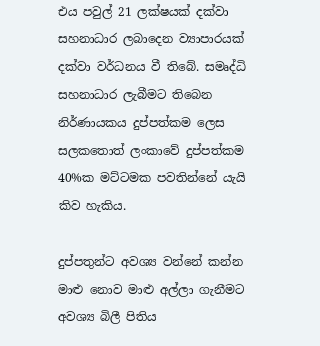එය පවුල් 21 ලක්ෂයක් දක්වා සහනාධාර ලබාදෙන ව්‍යාපාරයක් දක්වා වර්ධනය වී තිබේ. සමෘද්ධි සහනාධාර ලැබීමට තිබෙන නිර්ණායකය දුප්පත්කම ලෙස සලකතොත් ලංකාවේ දුප්පත්කම 40%ක මට්ටමක පවතින්නේ යැයි කිව හැකිය.

දුප්පතුන්ට අවශ්‍ය වන්නේ කන්න මාළු නොව මාළු අල්ලා ගැනීමට අවශ්‍ය බිලී පිතිය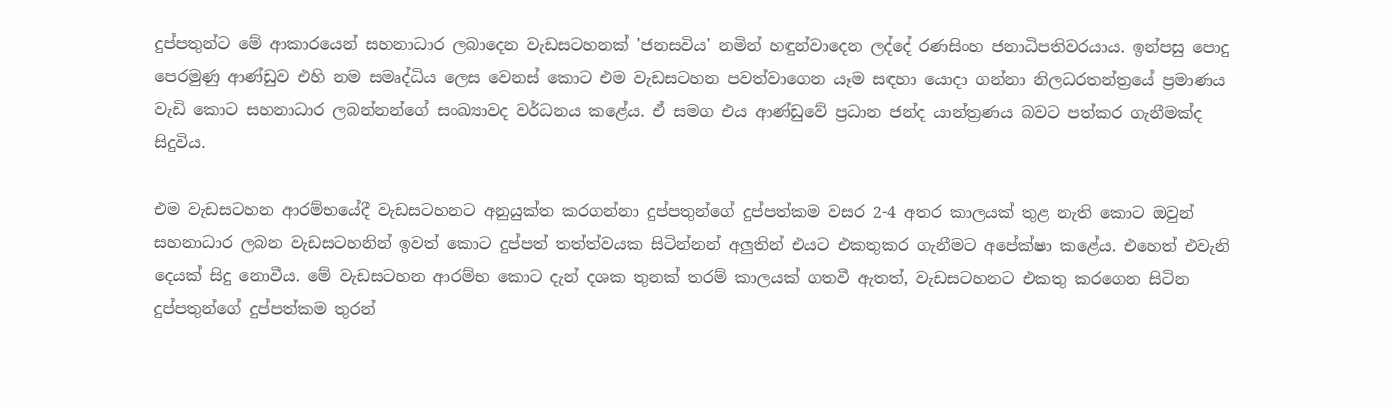දුප්පතුන්ට මේ ආකාරයෙන් සහනාධාර ලබාදෙන වැඩසටහනක් 'ජනසවිය' නමින් හඳුන්වාදෙන ලද්දේ රණසිංහ ජනාධිපතිවරයාය. ඉන්පසු පොදු පෙරමුණු ආණ්ඩුව එහි නම සමෘද්ධිය ලෙස වෙනස් කොට එම වැඩසටහන පවත්වාගෙන යෑම සඳහා යොදා ගන්නා නිලධරතන්ත්‍රයේ ප්‍රමාණය වැඩි කොට සහනාධාර ලබන්නන්ගේ සංඛ්‍යාවද වර්ධනය කළේය. ඒ සමග එය ආණ්ඩුවේ ප්‍රධාන ජන්ද යාන්ත්‍රණය බවට පත්කර ගැනීමක්ද සිදුවිය.

එම වැඩසටහන ආරම්භයේදී වැඩසටහනට අනුයුක්ත කරගන්නා දුප්පතුන්ගේ දුප්පත්කම වසර 2-4 අතර කාලයක් තුළ නැති කොට ඔවුන් සහනාධාර ලබන වැඩසටහනින් ඉවත් කොට දුප්පත් තත්ත්වයක සිටින්නන් අලුතින් එයට එකතුකර ගැනීමට අපේක්ෂා කළේය. එහෙත් එවැනි දෙයක් සිදු නොවීය. මේ වැඩසටහන ආරම්භ කොට දැන් දශක තුනක් තරම් කාලයක් ගතවී ඇතත්, වැඩසටහනට එකතු කරගෙන සිටින දුප්පතුන්ගේ දුප්පත්කම තුරන්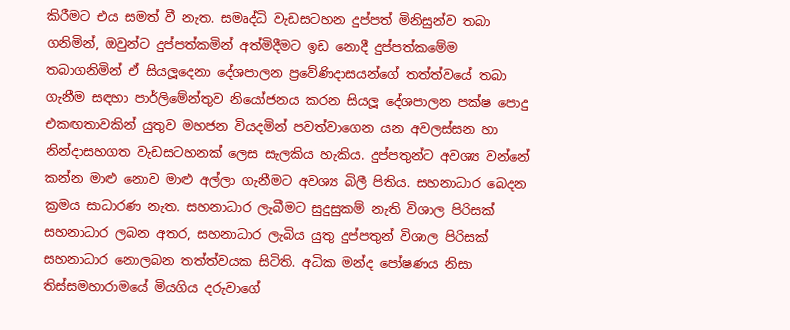කිරීමට එය සමත් වී නැත. සමෘද්ධි වැඩසටහන දුප්පත් මිනිසුන්ව තබා ගනිමින්, ඔවුන්ට දුප්පත්කමින් අත්මිදීමට ඉඩ නොදී දුප්පත්කමේම තබාගනිමින් ඒ සියලූදෙනා දේශපාලන ප්‍රවේණිදාසයන්ගේ තත්ත්වයේ තබා ගැනීම සඳහා පාර්ලිමේන්තුව නියෝජනය කරන සියලූ දේශපාලන පක්ෂ පොදු එකඟතාවකින් යුතුව මහජන වියදමින් පවත්වාගෙන යන අවලස්සන හා නින්දාසහගත වැඩසටහනක් ලෙස සැලකිය හැකිය. දුප්පතුන්ට අවශ්‍ය වන්නේ කන්න මාළු නොව මාළු අල්ලා ගැනීමට අවශ්‍ය බිලී පිතිය. සහනාධාර බෙදන ක්‍රමය සාධාරණ නැත. සහනාධාර ලැබීමට සුදුසුකම් නැති විශාල පිරිසක් සහනාධාර ලබන අතර, සහනාධාර ලැබිය යුතු දුප්පතුන් විශාල පිරිසක් සහනාධාර නොලබන තත්ත්වයක සිටිති. අධික මන්ද පෝෂණය නිසා තිස්සමහාරාමයේ මියගිය දරුවාගේ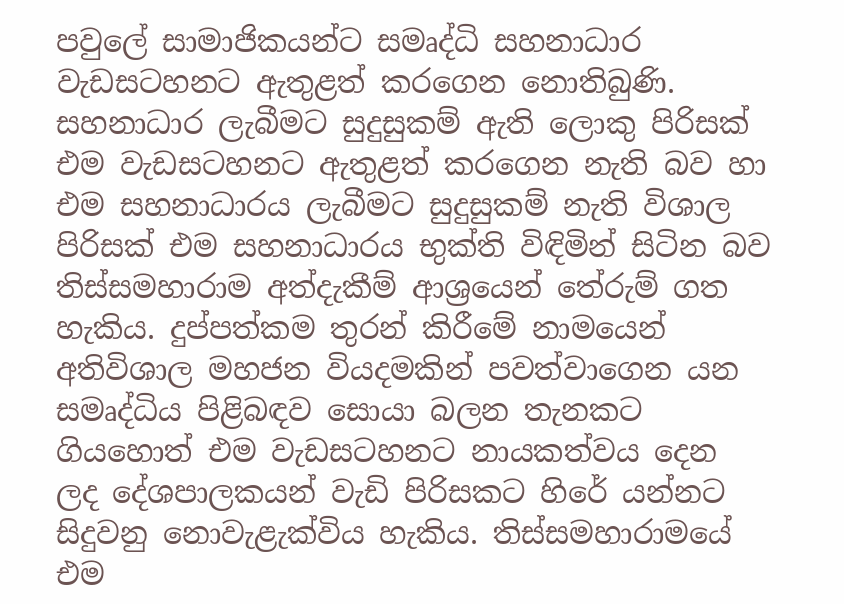පවුලේ සාමාජිකයන්ට සමෘද්ධි සහනාධාර වැඩසටහනට ඇතුළත් කරගෙන නොතිබුණි. සහනාධාර ලැබීමට සුදුසුකම් ඇති ලොකු පිරිසක් එම වැඩසටහනට ඇතුළත් කරගෙන නැති බව හා එම සහනාධාරය ලැබීමට සුදුසුකම් නැති විශාල පිරිසක් එම සහනාධාරය භුක්ති විඳිමින් සිටින බව තිස්සමහාරාම අත්දැකීම් ආශ්‍රයෙන් තේරුම් ගත හැකිය. දුප්පත්කම තුරන් කිරීමේ නාමයෙන් අතිවිශාල මහජන වියදමකින් පවත්වාගෙන යන සමෘද්ධිය පිළිබඳව සොයා බලන තැනකට ගියහොත් එම වැඩසටහනට නායකත්වය දෙන ලද දේශපාලකයන් වැඩි පිරිසකට හිරේ යන්නට සිදුවනු නොවැළැක්විය හැකිය. තිස්සමහාරාමයේ එම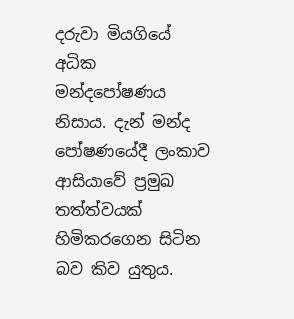දරුවා මියගියේ අධික මන්දපෝෂණය නිසාය. දැන් මන්ද පෝෂණයේදී ලංකාව ආසියාවේ ප්‍රමුඛ තත්ත්වයක් හිමිකරගෙන සිටින බව කිව යුතුය.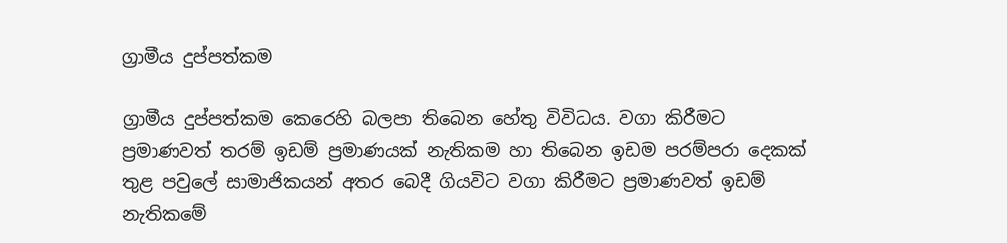ග්‍රාමීය දුප්පත්කම

ග්‍රාමීය දුප්පත්කම කෙරෙහි බලපා තිබෙන හේතු විවිධය. වගා කිරීමට ප්‍රමාණවත් තරම් ඉඩම් ප්‍රමාණයක් නැතිකම හා තිබෙන ඉඩම පරම්පරා දෙකක් තුළ පවුලේ සාමාජිකයන් අතර බෙදී ගියවිට වගා කිරීමට ප්‍රමාණවත් ඉඩම් නැතිකමේ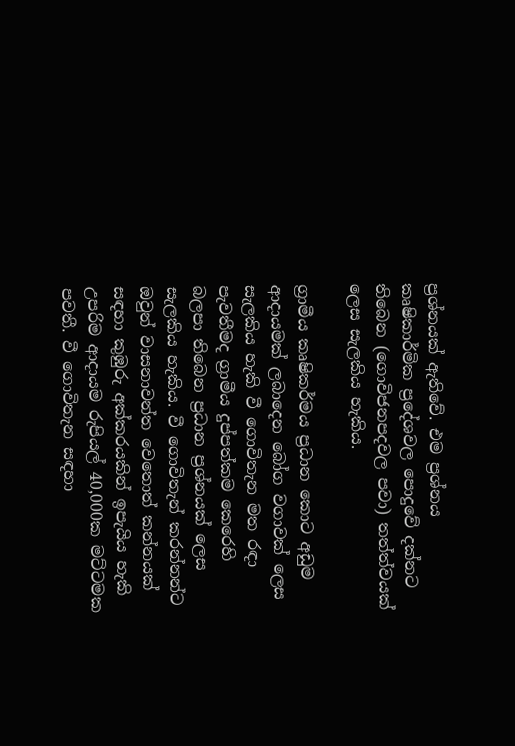ප්‍රශ්නයක් ඇතිවේ. එම ප්‍රශ්නය කෘෂිකාර්මික ප්‍රදේශවල පොදුවේ දක්නට තිබෙන (ගොවිජනපදවල පවා) තත්ත්වයක් ලෙස සැලකිය හැකිය.

ග්‍රාමීය කෘෂිකර්මය ප්‍රධාන කොට අඩුම ආදායමක් ලබාදෙන බෝග වගාවක් ලෙස සැලකිය හැකි වී ගොවිතැන මත රඳා පැවතීමද ග්‍රාමීය දුප්පත්කම කෙරෙහි බලපා තිබෙන ප්‍රධාන ප්‍රශ්නයක් ලෙස සැලකිය හැකිය. වී ගොවිතැන් කරන්නන්ට ඔවුන් වාසනාවන්ත වෙතොත් කන්නයක් සඳහා කුඹුරු අක්කරයකින් ඉපැයිය හැකි උපරිම ආදායම රුපියල් 40,000ක මට්ටමක පවතී. වී ගොවිතැන සඳහා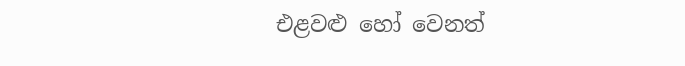එළවළු හෝ වෙනත්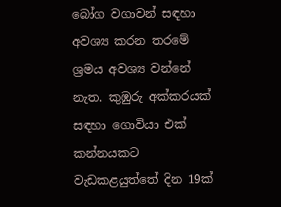බෝග වගාවන් සඳහා අවශ්‍ය කරන තරමේ ශ්‍රමය අවශ්‍ය වන්නේ නැත. කුඹුරු අක්කරයක් සඳහා ගොවියා එක් කන්නයකට වැඩකළයුත්තේ දින 19ක්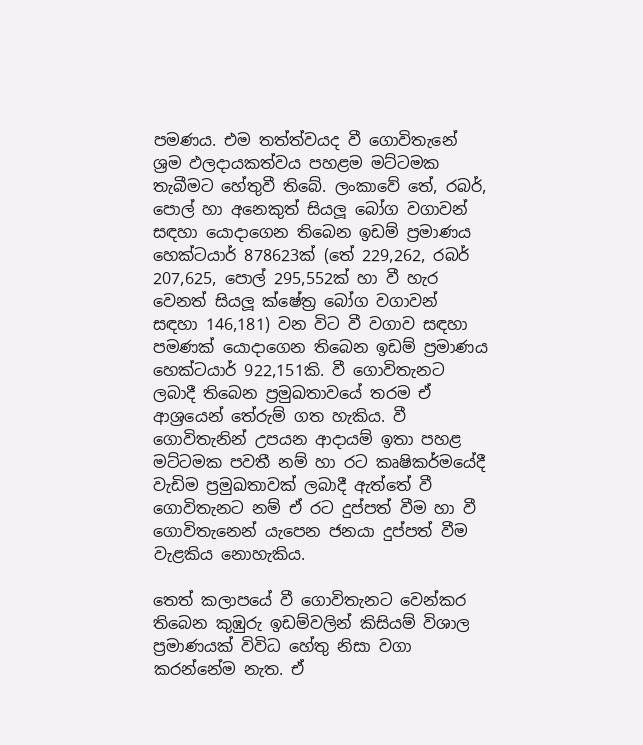පමණය. එම තත්ත්වයද වී ගොවිතැනේ ශ්‍රම ඵලදායකත්වය පහළම මට්ටමක තැබීමට හේතුවී තිබේ. ලංකාවේ තේ, රබර්, පොල් හා අනෙකුත් සියලූ බෝග වගාවන් සඳහා යොදාගෙන තිබෙන ඉඩම් ප්‍රමාණය හෙක්ටයාර් 878623ක් (තේ 229,262, රබර් 207,625, පොල් 295,552ක් හා වී හැර වෙනත් සියලූ ක්ෂේත්‍ර බෝග වගාවන් සඳහා 146,181) වන විට වී වගාව සඳහා පමණක් යොදාගෙන තිබෙන ඉඩම් ප්‍රමාණය හෙක්ටයාර් 922,151කි. වී ගොවිතැනට ලබාදී තිබෙන ප්‍රමුඛතාවයේ තරම ඒ ආශ්‍රයෙන් තේරුම් ගත හැකිය. වී ගොවිතැනින් උපයන ආදායම් ඉතා පහළ මට්ටමක පවතී නම් හා රට කෘෂිකර්මයේදී වැඩිම ප්‍රමුඛතාවක් ලබාදී ඇත්තේ වී ගොවිතැනට නම් ඒ රට දුප්පත් වීම හා වී ගොවිතැනෙන් යැපෙන ජනයා දුප්පත් වීම වැළකිය නොහැකිය.

තෙත් කලාපයේ වී ගොවිතැනට වෙන්කර තිබෙන කුඹුරු ඉඩම්වලින් කිසියම් විශාල ප්‍රමාණයක් විවිධ හේතු නිසා වගා කරන්නේම නැත. ඒ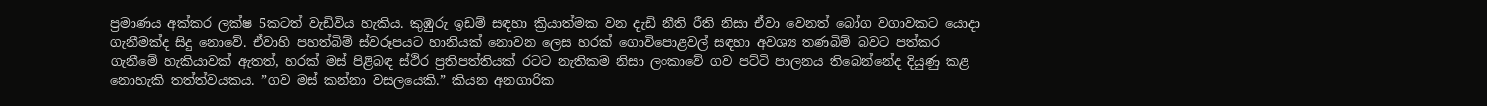ප්‍රමාණය අක්කර ලක්ෂ 5කටත් වැඩිවිය හැකිය. කුඹුරු ඉඩම් සඳහා ක්‍රියාත්මක වන දැඩි නීති රීති නිසා ඒවා වෙනත් බෝග වගාවකට යොදා ගැනීමක්ද සිදු නොවේ. ඒවාහි පහත්බිම් ස්වරූපයට හානියක් නොවන ලෙස හරක් ගොවිපොළවල් සඳහා අවශ්‍ය තණබිම් බවට පත්කර ගැනීමේ හැකියාවක් ඇතත්, හරක් මස් පිළිබඳ ස්ථිර ප්‍රතිපත්තියක් රටට නැතිකම නිසා ලංකාවේ ගව පට්ටි පාලනය තිබෙන්නේද දියුණු කළ නොහැකි තත්ත්වයකය. ”ගව මස් කන්නා වසලයෙකි.” කියන අනගාරික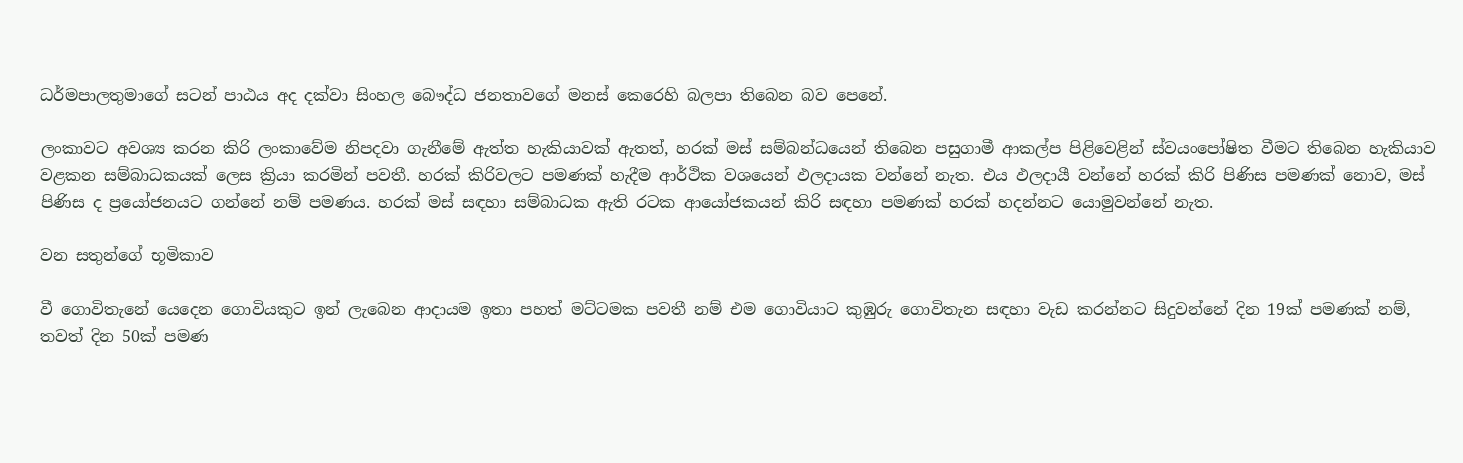ධර්මපාලතුමාගේ සටන් පාඨය අද දක්වා සිංහල බෞද්ධ ජනතාවගේ මනස් කෙරෙහි බලපා තිබෙන බව පෙනේ.

ලංකාවට අවශ්‍ය කරන කිරි ලංකාවේම නිපදවා ගැනීමේ ඇත්ත හැකියාවක් ඇතත්, හරක් මස් සම්බන්ධයෙන් තිබෙන පසුගාමී ආකල්ප පිළිවෙළින් ස්වයංපෝෂිත වීමට තිබෙන හැකියාව වළකන සම්බාධකයක් ලෙස ක්‍රියා කරමින් පවතී. හරක් කිරිවලට පමණක් හැදීම ආර්ථික වශයෙන් ඵලදායක වන්නේ නැත. එය ඵලදායී වන්නේ හරක් කිරි පිණිස පමණක් නොව, මස් පිණිස ද ප්‍රයෝජනයට ගන්නේ නම් පමණය. හරක් මස් සඳහා සම්බාධක ඇති රටක ආයෝජකයන් කිරි සඳහා පමණක් හරක් හදන්නට යොමුවන්නේ නැත.

වන සතුන්ගේ භූමිකාව

වී ගොවිතැනේ යෙදෙන ගොවියකුට ඉන් ලැබෙන ආදායම ඉතා පහත් මට්ටමක පවතී නම් එම ගොවියාට කුඹුරු ගොවිතැන සඳහා වැඩ කරන්නට සිදුවන්නේ දින 19ක් පමණක් නම්, තවත් දින 50ක් පමණ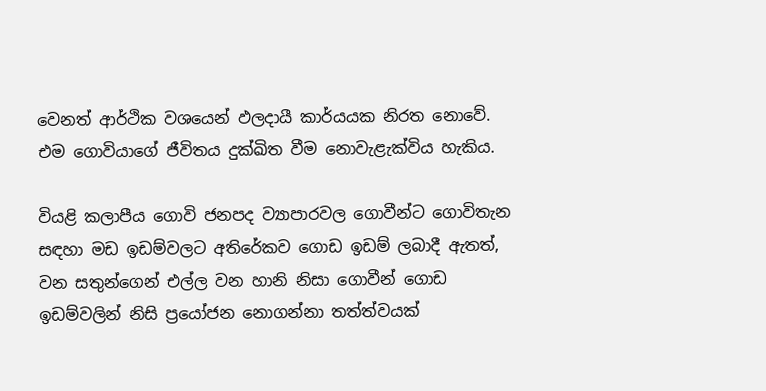වෙනත් ආර්ථික වශයෙන් ඵලදායී කාර්යයක නිරත නොවේ. එම ගොවියාගේ ජීවිතය දුක්ඛිත වීම නොවැළැක්විය හැකිය.

වියළි කලාපීය ගොවි ජනපද ව්‍යාපාරවල ගොවීන්ට ගොවිතැන සඳහා මඩ ඉඩම්වලට අතිරේකව ගොඩ ඉඩම් ලබාදී ඇතත්, වන සතුන්ගෙන් එල්ල වන හානි නිසා ගොවීන් ගොඩ ඉඩම්වලින් නිසි ප්‍රයෝජන නොගන්නා තත්ත්වයක්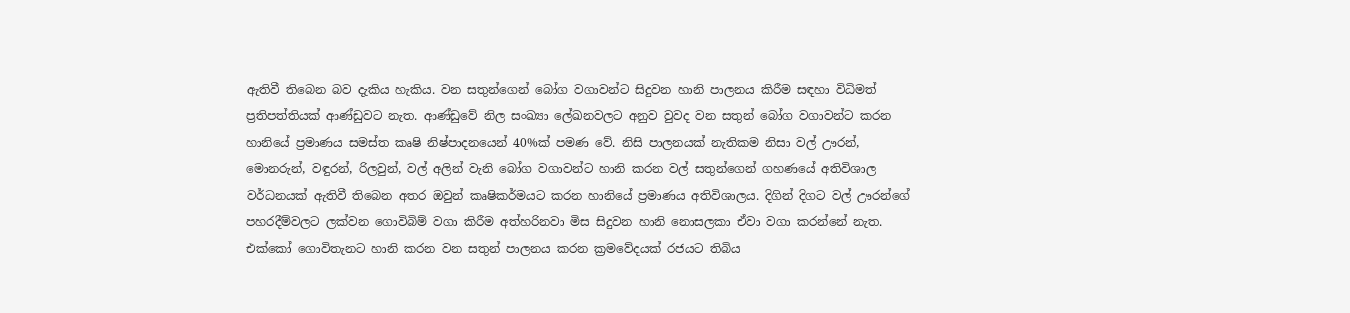ඇතිවී තිබෙන බව දැකිය හැකිය. වන සතුන්ගෙන් බෝග වගාවන්ට සිදුවන හානි පාලනය කිරීම සඳහා විධිමත් ප්‍රතිපත්තියක් ආණ්ඩුවට නැත. ආණ්ඩුවේ නිල සංඛ්‍යා ලේඛනවලට අනුව වුවද වන සතුන් බෝග වගාවන්ට කරන හානියේ ප්‍රමාණය සමස්ත කෘෂි නිෂ්පාදනයෙන් 40%ක් පමණ වේ. නිසි පාලනයක් නැතිකම නිසා වල් ඌරන්, මොනරුන්, වඳුරන්, රිලවුන්, වල් අලින් වැනි බෝග වගාවන්ට හානි කරන වල් සතුන්ගෙන් ගහණයේ අතිවිශාල වර්ධනයක් ඇතිවී තිබෙන අතර ඔවුන් කෘෂිකර්මයට කරන හානියේ ප්‍රමාණය අතිවිශාලය. දිගින් දිගට වල් ඌරන්ගේ පහරදීම්වලට ලක්වන ගොවිබිම් වගා කිරීම අත්හරිනවා මිස සිදුවන හානි නොසලකා ඒවා වගා කරන්නේ නැත. එක්කෝ ගොවිතැනට හානි කරන වන සතුන් පාලනය කරන ක්‍රමවේදයක් රජයට තිබිය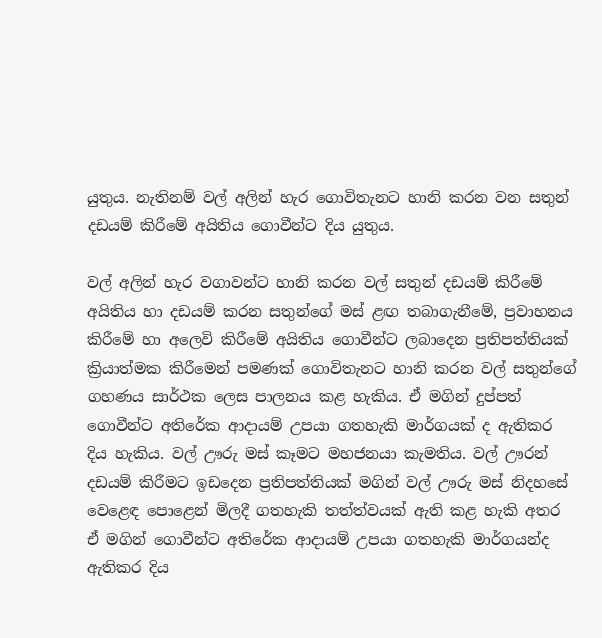යුතුය. නැතිනම් වල් අලින් හැර ගොවිතැනට හානි කරන වන සතුන් දඩයම් කිරීමේ අයිතිය ගොවීන්ට දිය යුතුය.

වල් අලින් හැර වගාවන්ට හානි කරන වල් සතුන් දඩයම් කිරීමේ අයිතිය හා දඩයම් කරන සතුන්ගේ මස් ළඟ තබාගැනීමේ, ප්‍රවාහනය කිරීමේ හා අලෙවි කිරීමේ අයිතිය ගොවීන්ට ලබාදෙන ප්‍රතිපත්තියක් ක්‍රියාත්මක කිරීමෙන් පමණක් ගොවිතැනට හානි කරන වල් සතුන්ගේ ගහණය සාර්ථක ලෙස පාලනය කළ හැකිය. ඒ මගින් දුප්පත් ගොවීන්ට අතිරේක ආදායම් උපයා ගතහැකි මාර්ගයක් ද ඇතිකර දිය හැකිය. වල් ඌරු මස් කෑමට මහජනයා කැමතිය. වල් ඌරන් දඩයම් කිරීමට ඉඩදෙන ප්‍රතිපත්තියක් මගින් වල් ඌරු මස් නිදහසේ වෙළෙඳ පොළෙන් මිලදී ගතහැකි තත්ත්වයක් ඇති කළ හැකි අතර ඒ මගින් ගොවීන්ට අතිරේක ආදායම් උපයා ගතහැකි මාර්ගයන්ද ඇතිකර දිය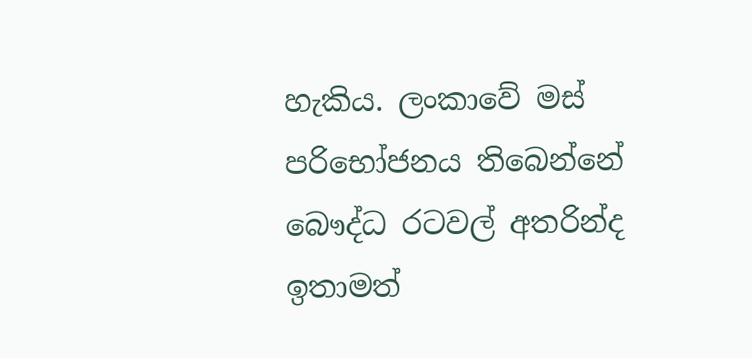හැකිය. ලංකාවේ මස් පරිභෝජනය තිබෙන්නේ බෞද්ධ රටවල් අතරින්ද ඉතාමත්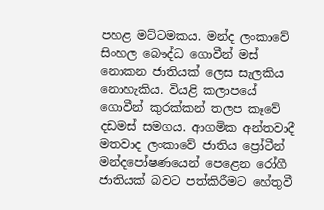පහළ මට්ටමකය. මන්ද ලංකාවේ සිංහල බෞද්ධ ගොවීන් මස් නොකන ජාතියක් ලෙස සැලකිය නොහැකිය. වියළි කලාපයේ ගොවීන් කුරක්කන් තලප කෑවේ දඩමස් සමගය. ආගමික අන්තවාදී මතවාද ලංකාවේ ජාතිය ප්‍රෝටීන් මන්දපෝෂණයෙන් පෙළෙන රෝගී ජාතියක් බවට පත්කිරීමට හේතුවී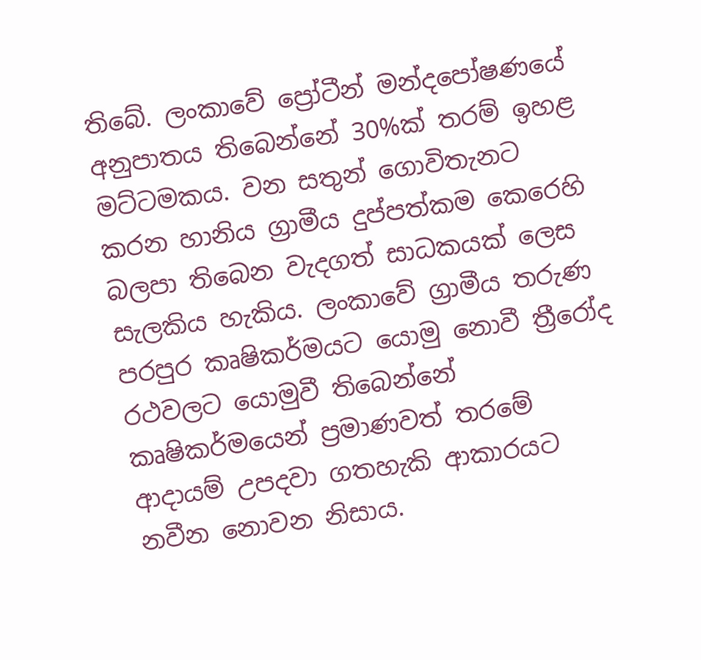තිබේ. ලංකාවේ ප්‍රෝටීන් මන්දපෝෂණයේ අනුපාතය තිබෙන්නේ 30%ක් තරම් ඉහළ මට්ටමකය. වන සතුන් ගොවිතැනට කරන හානිය ග්‍රාමීය දුප්පත්කම කෙරෙහි බලපා තිබෙන වැදගත් සාධකයක් ලෙස සැලකිය හැකිය. ලංකාවේ ග්‍රාමීය තරුණ පරපුර කෘෂිකර්මයට යොමු නොවී ත්‍රීරෝද රථවලට යොමුවී තිබෙන්නේ කෘෂිකර්මයෙන් ප්‍රමාණවත් තරමේ ආදායම් උපදවා ගතහැකි ආකාරයට නවීන නොවන නිසාය.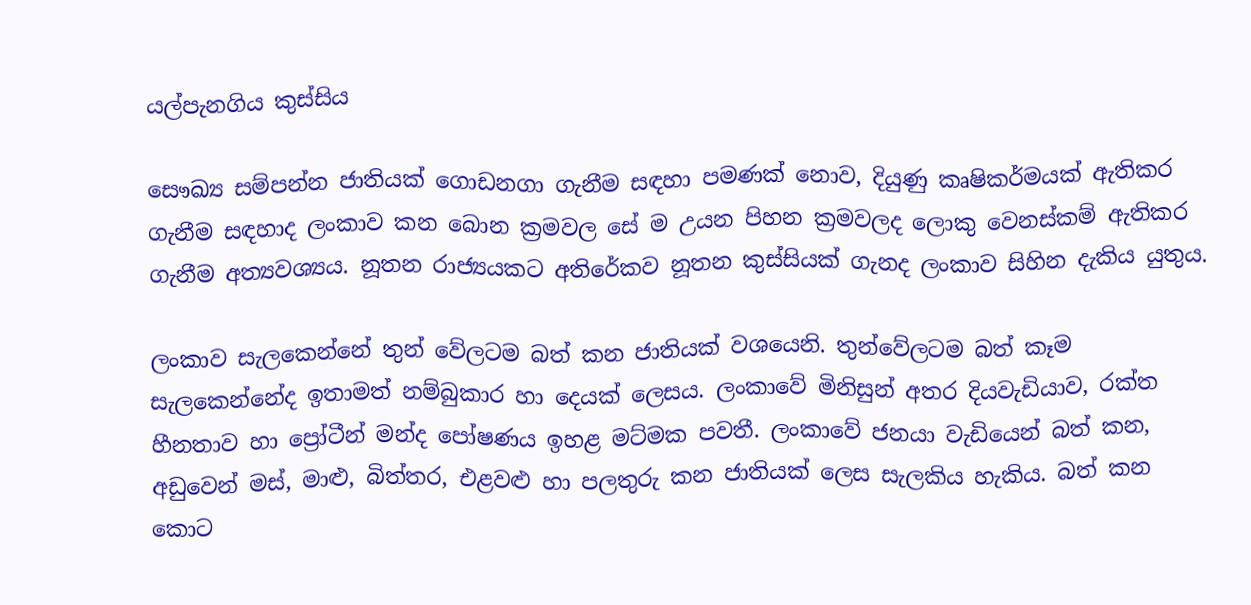යල්පැනගිය කුස්සිය

සෞඛ්‍ය සම්පන්න ජාතියක් ගොඩනගා ගැනීම සඳහා පමණක් නොව, දියුණු කෘෂිකර්මයක් ඇතිකර ගැනීම සඳහාද ලංකාව කන බොන ක්‍රමවල සේ ම උයන පිහන ක්‍රමවලද ලොකු වෙනස්කම් ඇතිකර ගැනීම අත්‍යවශ්‍යය. නූතන රාජ්‍යයකට අතිරේකව නූතන කුස්සියක් ගැනද ලංකාව සිහින දැකිය යුතුය.

ලංකාව සැලකෙන්නේ තුන් වේලටම බත් කන ජාතියක් වශයෙනි. තුන්වේලටම බත් කෑම සැලකෙන්නේද ඉතාමත් නම්බුකාර හා දෙයක් ලෙසය. ලංකාවේ මිනිසුන් අතර දියවැඩියාව, රක්ත හීනතාව හා ප්‍රෝටීන් මන්ද පෝෂණය ඉහළ මට්මක පවතී. ලංකාවේ ජනයා වැඩියෙන් බත් කන, අඩුවෙන් මස්, මාළු, බිත්තර, එළවළු හා පලතුරු කන ජාතියක් ලෙස සැලකිය හැකිය. බත් කන කොට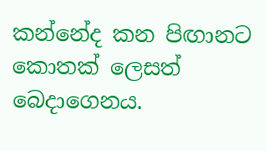කන්නේද කන පිඟානට කොතක් ලෙසත් බෙදාගෙනය.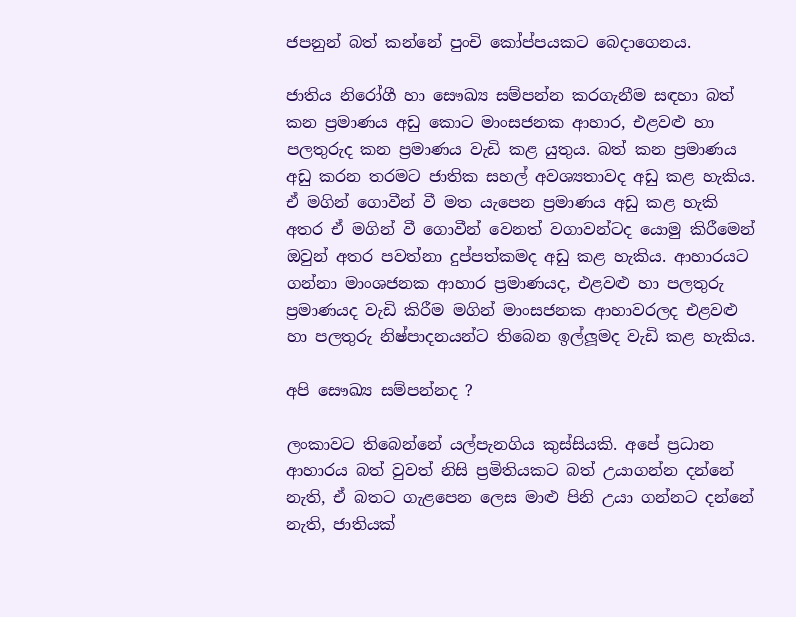ජපනුන් බත් කන්නේ පුංචි කෝප්පයකට බෙදාගෙනය.

ජාතිය නිරෝගී හා සෞඛ්‍ය සම්පන්න කරගැනීම සඳහා බත් කන ප්‍රමාණය අඩු කොට මාංසජනක ආහාර, එළවළු හා පලතුරුද කන ප්‍රමාණය වැඩි කළ යුතුය. බත් කන ප්‍රමාණය අඩු කරන තරමට ජාතික සහල් අවශ්‍යතාවද අඩු කළ හැකිය. ඒ මගින් ගොවීන් වී මත යැපෙන ප්‍රමාණය අඩු කළ හැකි අතර ඒ මගින් වී ගොවීන් වෙනත් වගාවන්ටද යොමු කිරීමෙන් ඔවුන් අතර පවත්නා දුප්පත්කමද අඩු කළ හැකිය. ආහාරයට ගන්නා මාංශජනක ආහාර ප්‍රමාණයද, එළවළු හා පලතුරු ප්‍රමාණයද වැඩි කිරීම මගින් මාංසජනක ආහාවරලද එළවළු හා පලතුරු නිෂ්පාදනයන්ට තිබෙන ඉල්ලූමද වැඩි කළ හැකිය.

අපි සෞඛ්‍ය සම්පන්නද ?

ලංකාවට තිබෙන්නේ යල්පැනගිය කුස්සියකි. අපේ ප්‍රධාන ආහාරය බත් වුවත් නිසි ප්‍රමිතියකට බත් උයාගන්න දන්නේ නැති, ඒ බතට ගැළපෙන ලෙස මාළු පිනි උයා ගන්නට දන්නේ නැති, ජාතියක්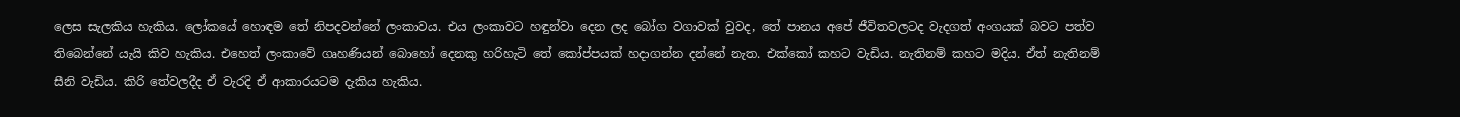ලෙස සැලකිය හැකිය. ලෝකයේ හොඳම තේ නිපදවන්නේ ලංකාවය. එය ලංකාවට හඳුන්වා දෙන ලද බෝග වගාවක් වුවද, තේ පානය අපේ ජීවිතවලටද වැදගත් අංගයක් බවට පත්ව තිබෙන්නේ යැයි කිව හැකිය. එහෙත් ලංකාවේ ගෘහණියන් බොහෝ දෙනකු හරිහැටි තේ කෝප්පයක් හදාගන්න දන්නේ නැත. එක්කෝ කහට වැඩිය. නැතිනම් කහට මදිය. ඒත් නැතිනම් සීනි වැඩිය. කිරි තේවලදීද ඒ වැරදි ඒ ආකාරයටම දැකිය හැකිය.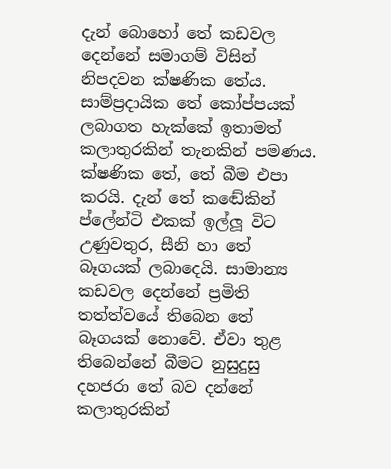දැන් බොහෝ තේ කඩවල දෙන්නේ සමාගම් විසින් නිපදවන ක්ෂණික තේය. සාම්ප්‍රදායික තේ කෝප්පයක් ලබාගත හැක්කේ ඉතාමත් කලාතුරකින් තැනකින් පමණය. ක්ෂණික තේ, තේ බීම එපා කරයි. දැන් තේ කඬේකින් ප්ලේන්ටි එකක් ඉල්ලූ විට උණුවතුර, සීනි හා තේ බෑගයක් ලබාදෙයි. සාමාන්‍ය කඩවල දෙන්නේ ප්‍රමිති තත්ත්වයේ තිබෙන තේ බෑගයක් නොවේ. ඒවා තුළ තිබෙන්නේ බීමට නුසුදුසු දහජරා තේ බව දන්නේ කලාතුරකින්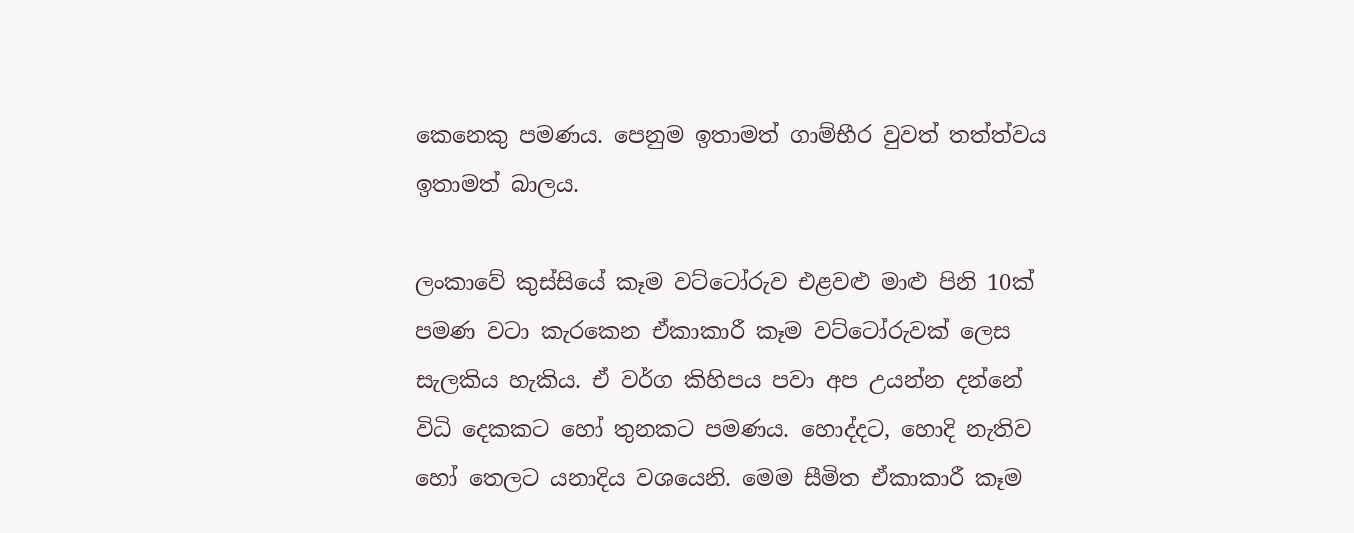කෙනෙකු පමණය. පෙනුම ඉතාමත් ගාම්භීර වුවත් තත්ත්වය ඉතාමත් බාලය.

ලංකාවේ කුස්සියේ කෑම වට්ටෝරුව එළවළු මාළු පිනි 10ක් පමණ වටා කැරකෙන ඒකාකාරී කෑම වට්ටෝරුවක් ලෙස සැලකිය හැකිය. ඒ වර්ග කිහිපය පවා අප උයන්න දන්නේ විධි දෙකකට හෝ තුනකට පමණය. හොද්දට, හොදි නැතිව හෝ තෙලට යනාදිය වශයෙනි. මෙම සීමිත ඒකාකාරී කෑම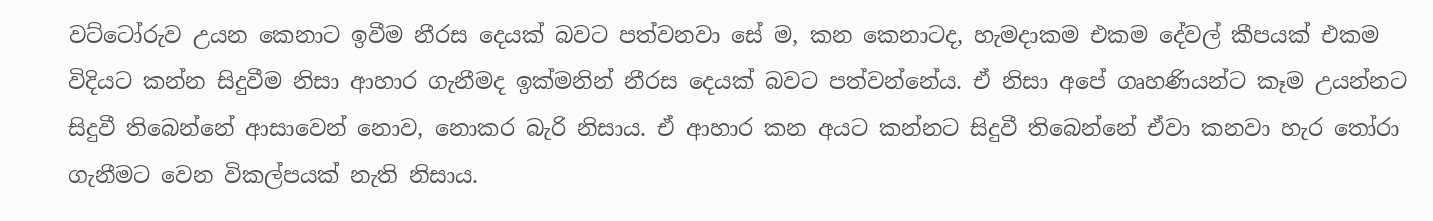වට්ටෝරුව උයන කෙනාට ඉවීම නීරස දෙයක් බවට පත්වනවා සේ ම, කන කෙනාටද, හැමදාකම එකම දේවල් කීපයක් එකම විදියට කන්න සිදුවීම නිසා ආහාර ගැනීමද ඉක්මනින් නීරස දෙයක් බවට පත්වන්නේය. ඒ නිසා අපේ ගෘහණියන්ට කෑම උයන්නට සිදුවී තිබෙන්නේ ආසාවෙන් නොව, නොකර බැරි නිසාය. ඒ ආහාර කන අයට කන්නට සිදුවී තිබෙන්නේ ඒවා කනවා හැර තෝරා ගැනීමට වෙන විකල්පයක් නැති නිසාය.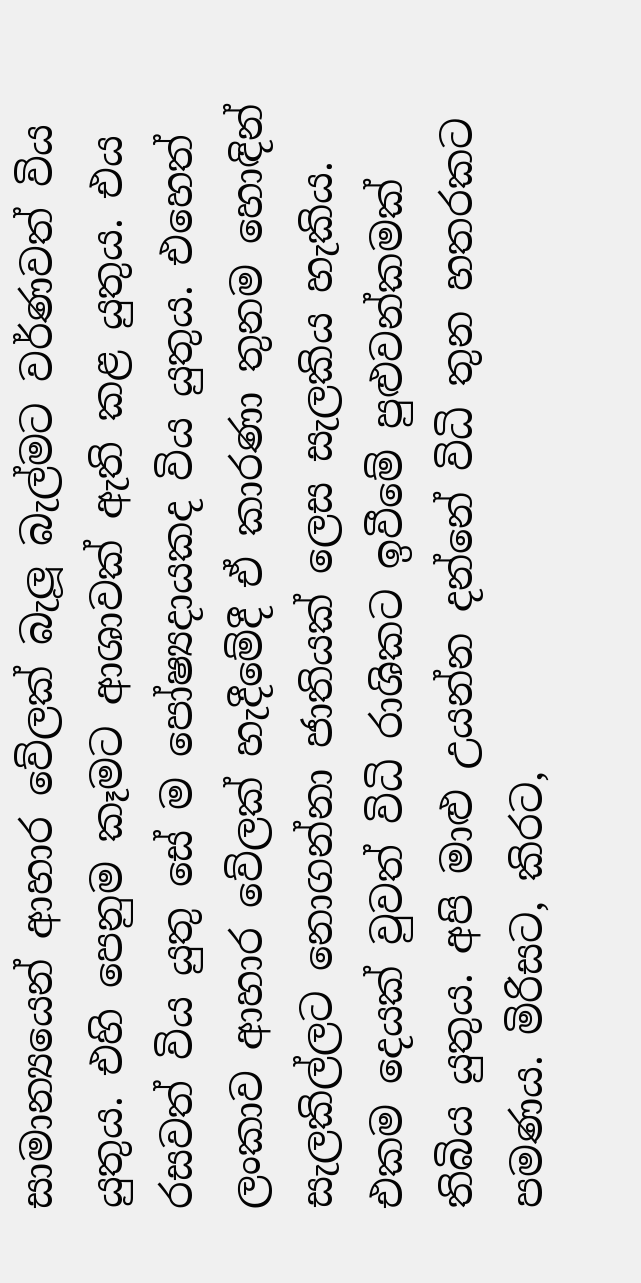සාමාන්‍යයෙන් ආහාර වේලක් බැලූ බැල්මට වර්ණවත් විය යුතුය. එහි පෙනුම කෑමට ආශාවක් ඇති කළ යුතුය. එය රසවත් විය යුතු සේ ම පෝෂ්‍යදායකද විය යුතුය. එහෙත් ලංකාව ආහාර වේලක් හැදීමේදී ඒ කාරණා තුනම හොඳින් සැලකිල්ලට නොගන්නා ජාතියක් ලෙස සැලකිය හැකිය.
එකම දෙයක් වුවත් විධි රාශිකට ඉවීමේ පුළුවන්කමක් තිබිය යුතුය. අපි මාළු උයන්න දන්නේ විධි තුන හතරකට පමණය. මිරිසට, කිරට,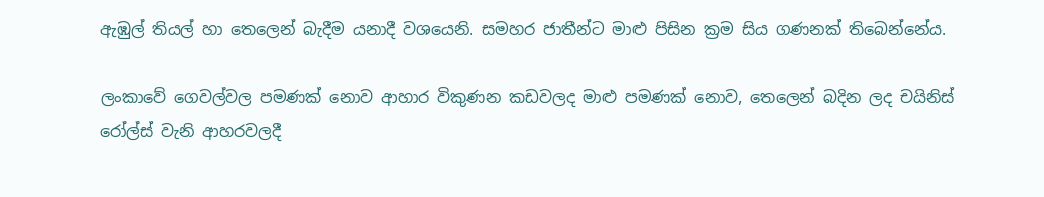ඇඹුල් තියල් හා තෙලෙන් බැදීම යනාදී වශයෙනි. සමහර ජාතීන්ට මාළු පිසින ක්‍රම සිය ගණනක් තිබෙන්නේය.

ලංකාවේ ගෙවල්වල පමණක් නොව ආහාර විකුණන කඩවලද මාළු පමණක් නොව, තෙලෙන් බදින ලද චයිනිස් රෝල්ස් වැනි ආහරවලදී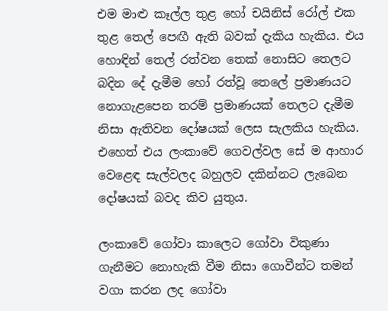එම මාළු කෑල්ල තුළ හෝ චයිනිස් රෝල් එක තුළ තෙල් පෙඟී ඇති බවක් දැකිය හැකිය. එය හොඳින් තෙල් රත්වන තෙක් නොසිට තෙලට බදින දේ දැමීම හෝ රත්වූ තෙලේ ප්‍රමාණයට නොගැළපෙන තරම් ප්‍රමාණයක් තෙලට දැමීම නිසා ඇතිවන දෝෂයක් ලෙස සැලකිය හැකිය. එහෙත් එය ලංකාවේ ගෙවල්වල සේ ම ආහාර වෙළෙඳ සැල්වලද බහුලව දකින්නට ලැබෙන දෝෂයක් බවද කිව යුතුය.

ලංකාවේ ගෝවා කාලෙට ගෝවා විකුණා ගැනීමට නොහැකි වීම නිසා ගොවීන්ට තමන් වගා කරන ලද ගෝවා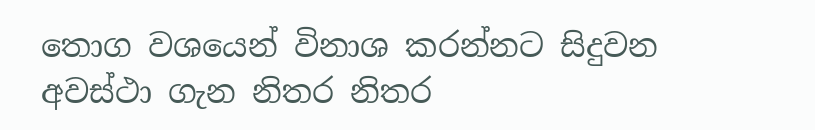තොග වශයෙන් විනාශ කරන්නට සිදුවන අවස්ථා ගැන නිතර නිතර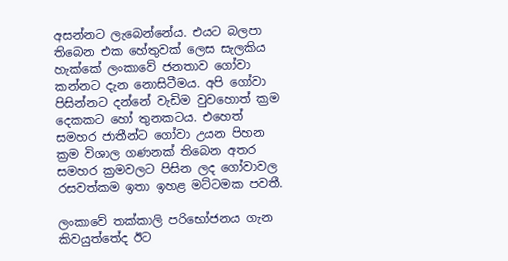අසන්නට ලැබෙන්නේය. එයට බලපා තිබෙන එක හේතුවක් ලෙස සැලකිය හැක්කේ ලංකාවේ ජනතාව ගෝවා කන්නට දැන නොසිටීමය. අපි ගෝවා පිසින්නට දන්නේ වැඩිම වුවහොත් ක්‍රම දෙකකට හෝ තුනකටය. එහෙත් සමහර ජාතීන්ට ගෝවා උයන පිහන ක්‍රම විශාල ගණනක් තිබෙන අතර සමහර ක්‍රමවලට පිසින ලද ගෝවාවල රසවත්කම ඉතා ඉහළ මට්ටමක පවතී.

ලංකාවේ තක්කාලි පරිභෝජනය ගැන කිවයුත්තේද ඊට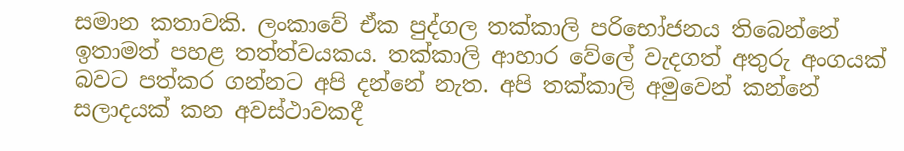සමාන කතාවකි. ලංකාවේ ඒක පුද්ගල තක්කාලි පරිභෝජනය තිබෙන්නේ ඉතාමත් පහළ තත්ත්වයකය. තක්කාලි ආහාර වේලේ වැදගත් අතුරු අංගයක් බවට පත්කර ගන්නට අපි දන්නේ නැත. අපි තක්කාලි අමුවෙන් කන්නේ සලාදයක් කන අවස්ථාවකදී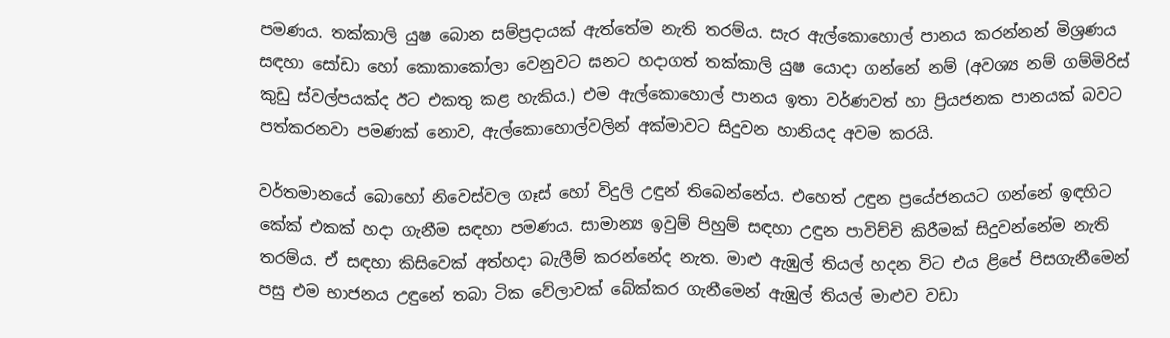පමණය. තක්කාලි යුෂ බොන සම්ප්‍රදායක් ඇත්තේම නැති තරම්ය. සැර ඇල්කොහොල් පානය කරන්නන් මිශ්‍රණය සඳහා සෝඩා හෝ කොකාකෝලා වෙනුවට ඝනට හදාගත් තක්කාලි යුෂ යොදා ගන්නේ නම් (අවශ්‍ය නම් ගම්මිරිස් කුඩු ස්වල්පයක්ද ඊට එකතු කළ හැකිය.) එම ඇල්කොහොල් පානය ඉතා වර්ණවත් හා ප්‍රියජනක පානයක් බවට පත්කරනවා පමණක් නොව, ඇල්කොහොල්වලින් අක්මාවට සිදුවන හානියද අවම කරයි.

වර්තමානයේ බොහෝ නිවෙස්වල ගෑස් හෝ විදුලි උඳුන් තිබෙන්නේය. එහෙත් උඳුන ප්‍රයේජනයට ගන්නේ ඉඳහිට කේක් එකක් හදා ගැනීම සඳහා පමණය. සාමාන්‍ය ඉවුම් පිහුම් සඳහා උඳුන පාවිච්චි කිරීමක් සිදුවන්නේම නැති තරම්ය. ඒ සඳහා කිසිවෙක් අත්හදා බැලීම් කරන්නේද නැත. මාළු ඇඹුල් තියල් හදන විට එය ළිපේ පිසගැනීමෙන් පසු එම භාජනය උඳුනේ තබා ටික වේලාවක් බේක්කර ගැනීමෙන් ඇඹුල් තියල් මාළුව වඩා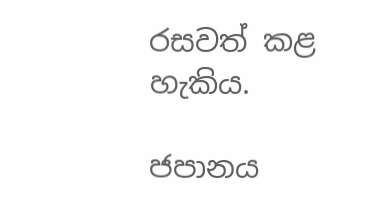රසවත් කළ හැකිය.

ජපානය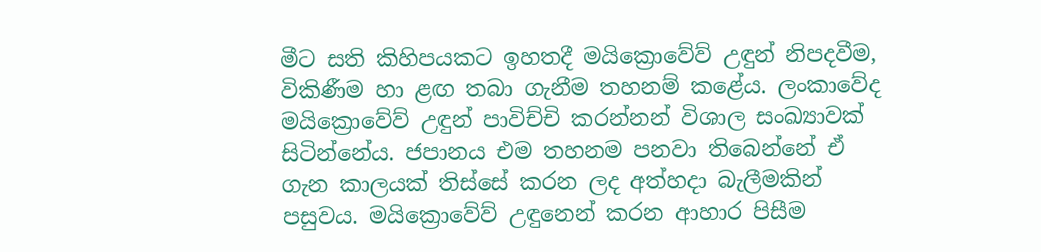මීට සති කිහිපයකට ඉහතදී මයික්‍රොවේව් උඳුන් නිපදවීම, විකිණීම හා ළඟ තබා ගැනීම තහනම් කළේය. ලංකාවේද මයික්‍රොවේව් උඳුන් පාවිච්චි කරන්නන් විශාල සංඛ්‍යාවක් සිටින්නේය. ජපානය එම තහනම පනවා තිබෙන්නේ ඒ ගැන කාලයක් තිස්සේ කරන ලද අත්හදා බැලීමකින් පසුවය. මයික්‍රොවේව් උඳුනෙන් කරන ආහාර පිසීම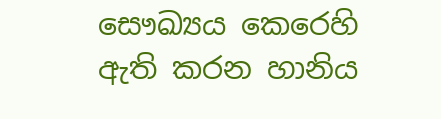සෞඛ්‍යය කෙරෙහි ඇති කරන හානිය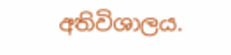අතිවිශාලය.